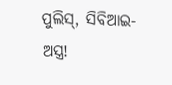ପୁଲିସ୍‌, ସିବିଆଇ- ଅସ୍ତ୍ର!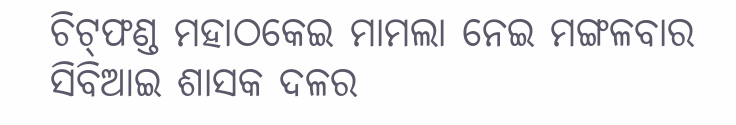ଚିଟ୍‌ଫଣ୍ଡ ମହାଠକେଇ ମାମଲା ନେଇ ମଙ୍ଗଳବାର ସିବିଆଇ ଶାସକ ଦଳର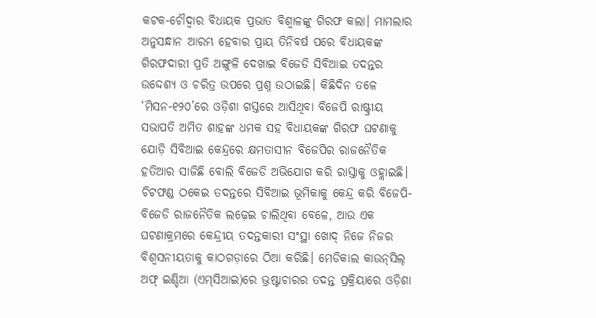କଟକ-ଚୌଦ୍ୱାର ବିଧାୟକ ପ୍ରଭାତ ବିଶ୍ୱାଳଙ୍କୁ ଗିରଫ କଲା। ମାମଲାର ଅନୁସନ୍ଧାନ ଆରମ୍ଭ ହେବାର ପ୍ରାୟ ତିନିବର୍ଷ ପରେ ବିଧାୟକଙ୍କ ଗିରଫଦାରୀ ପ୍ରତି ଅଙ୍ଗୁଳି ଦେଖାଇ ବିଜେଡି ସିବିଆଇ ତଦନ୍ତର ଉଦ୍ଦେଶ୍ୟ ଓ ଚରିତ୍ର ଉପରେ ପ୍ରଶ୍ନ ଉଠାଇଛି। କିଛିଦିନ ତଳେ ‘ମିସନ-୧୨୦’ରେ ଓଡ଼ିଶା ଗସ୍ତରେ ଆସିଥିବା ବିଜେପି ରାଷ୍ଟ୍ରୀୟ ସଭାପତି ଅମିତ ଶାହଙ୍କ ଧମକ ସହ ବିଧାୟକଙ୍କ ଗିରଫ ଘଟଣାକୁ ଯୋଡ଼ି ସିବିଆଇ କେନ୍ଦ୍ରରେ କ୍ଷମତାସୀନ ବିଜେପିର ରାଜନୈତିକ ହତିଆର ସାଜିଛି ବୋଲି ବିଜେଡି ଅଭିଯୋଗ କରି ରାସ୍ତାକୁ ଓହ୍ଲାଇଛି। ଚିଟଫଣ୍ଡ ଠକେଇ ତଦନ୍ତରେ ସିବିଆଇ ଭୂମିକାକୁ କେନ୍ଦ୍ର କରି ବିଜେପି-ବିଜେଡି ରାଜନୈତିକ ଲଢ଼େଇ ଚାଲିଥିବା ବେଳେ, ଆଉ ଏକ ଘଟଣାକ୍ରମରେ କେନ୍ଦ୍ରୀୟ ତଦନ୍ତକାରୀ ସଂସ୍ଥା ଖୋଦ୍‌ ନିଜେ ନିଜର ବିଶ୍ୱସନୀୟତାକୁ କାଠଗଡ଼ାରେ ଠିଆ କରିଛି। ମେଡିକାଲ କାଉନ୍‌ସିଲ୍‌ ଅଫ୍‌ ଇଣ୍ଡିଆ (ଏମ୍‌ସିଆଇ)ରେ ଭ୍ରଷ୍ଟାଚାରର ତଦନ୍ତ ପ୍ରକ୍ରିୟାରେ ଓଡ଼ିଶା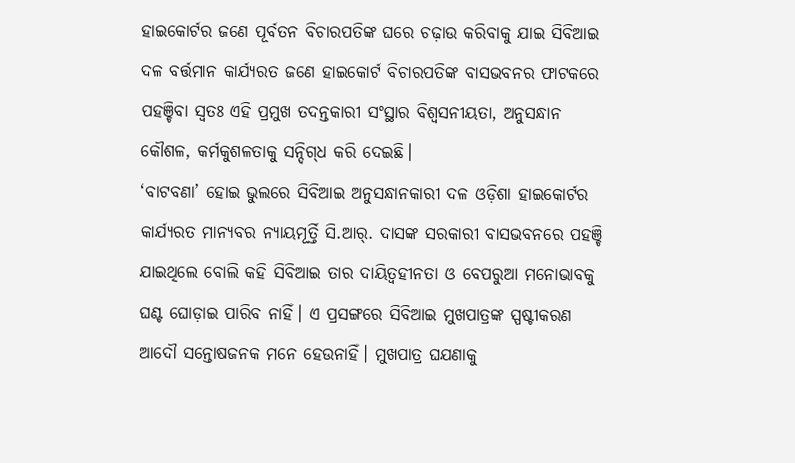ହାଇକୋର୍ଟର ଜଣେ ପୂର୍ବତନ ବିଚାରପତିଙ୍କ ଘରେ ଚଢ଼ାଉ କରିବାକୁ ଯାଇ ସିବିଆଇ ଦଳ ବର୍ତ୍ତମାନ କାର୍ଯ୍ୟରତ ଜଣେ ହାଇକୋର୍ଟ ବିଚାରପତିଙ୍କ ବାସଭବନର ଫାଟକରେ ପହଞ୍ଚିବା ସ୍ୱତଃ ଏହି ପ୍ରମୁଖ ତଦନ୍ତକାରୀ ସଂସ୍ଥାର ବିଶ୍ୱସନୀୟତା, ଅନୁସନ୍ଧାନ କୌଶଳ, କର୍ମକୁଶଳତାକୁ ସନ୍ଦିଗ୍‌ଧ କରି ଦେଇଛି।
‘ବାଟବଣା’ ହୋଇ ଭୁଲରେ ସିବିଆଇ ଅନୁସନ୍ଧାନକାରୀ ଦଳ ଓଡ଼ିଶା ହାଇକୋର୍ଟର  କାର୍ଯ୍ୟରତ ମାନ୍ୟବର ନ୍ୟାୟମୂର୍ତ୍ତି ସି.ଆର୍‌. ଦାସଙ୍କ ସରକାରୀ ବାସଭବନରେ ପହଞ୍ଚି ଯାଇଥିଲେ ବୋଲି କହି ସିବିଆଇ ତାର ଦାୟିତ୍ୱହୀନତା ଓ ବେପରୁଆ ମନୋଭାବକୁ ଘଣ୍ଟ ଘୋଡ଼ାଇ ପାରିବ ନାହିଁ। ଏ ପ୍ରସଙ୍ଗରେ ସିବିଆଇ ମୁଖପାତ୍ରଙ୍କ ସ୍ପଷ୍ଟୀକରଣ ଆଦୌ ସନ୍ତୋଷଜନକ ମନେ ହେଉନାହିଁ। ମୁଖପାତ୍ର ଘଯଣାକୁ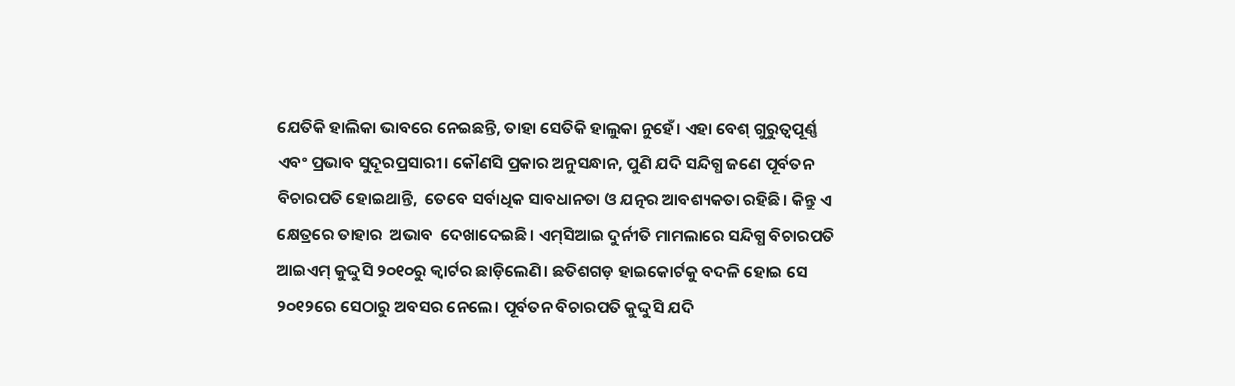ଯେତିକି ହାଲିକା ଭାବରେ ନେଇଛନ୍ତି, ତାହା ସେତିକି ହାଲୁକା ନୁହେଁ। ଏହା ବେଶ୍‌ ଗୁରୁତ୍ୱପୂର୍ଣ୍ଣ  ଏବଂ ପ୍ରଭାବ ସୁଦୂରପ୍ରସାରୀ। କୌଣସି ପ୍ରକାର ଅନୁସନ୍ଧାନ, ପୁଣି ଯଦି ସନ୍ଦିଗ୍ଧ ଜଣେ ପୂର୍ବତନ ବିଚାରପତି ହୋଇଥାନ୍ତି,  ତେବେ ସର୍ବାଧିକ ସାବଧାନତା ଓ ଯତ୍ନର ଆବଶ୍ୟକତା ରହିଛି। କିନ୍ତୁ ଏ କ୍ଷେତ୍ରରେ ତାହାର  ଅଭାବ  ଦେଖାଦେଇଛି। ଏମ୍‌ସିଆଇ ଦୁର୍ନୀତି ମାମଲାରେ ସନ୍ଦିଗ୍ଧ ବିଚାରପତି ଆଇଏମ୍‌ କୁଦ୍ଦୁସି ୨୦୧୦ରୁ କ୍ୱାର୍ଟର ଛାଡ଼ିଲେଣି। ଛତିଶଗଡ଼ ହାଇକୋର୍ଟକୁ ବଦଳି ହୋଇ ସେ ୨୦୧୨ରେ ସେଠାରୁ ଅବସର ନେଲେ। ପୂର୍ବତନ ବିଚାରପତି କୁଦ୍ଦୁସି ଯଦି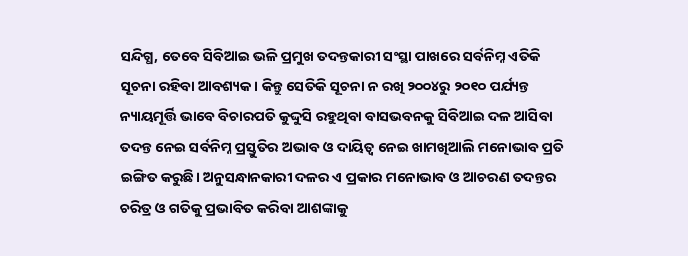ସନ୍ଦିଗ୍ଧ, ତେବେ ସିବିଆଇ ଭଳି ପ୍ରମୁଖ ତଦନ୍ତକାରୀ ସଂସ୍ଥା ପାଖରେ ସର୍ବନିମ୍ନ ଏତିକି ସୂଚନା ରହିବା ଆବଶ୍ୟକ। କିନ୍ତୁ ସେତିକି ସୂଚନା ନ ରଖି ୨୦୦୪ରୁ ୨୦୧୦ ପର୍ଯ୍ୟନ୍ତ ନ୍ୟାୟମୂର୍ତ୍ତି ଭାବେ ବିଚାରପତି କୁଦ୍ଦୁସି ରହୁଥିବା ବାସଭବନକୁ ସିବିଆଇ ଦଳ ଆସିବା ତଦନ୍ତ ନେଇ ସର୍ବନିମ୍ନ ପ୍ରସ୍ତୁତିର ଅଭାବ ଓ ଦାୟିତ୍ୱ ନେଇ ଖାମଖିଆଲି ମନୋଭାବ ପ୍ରତି ଇଙ୍ଗିତ କରୁଛି। ଅନୁସନ୍ଧାନକାରୀ ଦଳର ଏ ପ୍ରକାର ମନୋଭାବ ଓ ଆଚରଣ ତଦନ୍ତର ଚରିତ୍ର ଓ ଗତିକୁ ପ୍ରଭାବିତ କରିବା ଆଶଙ୍କାକୁ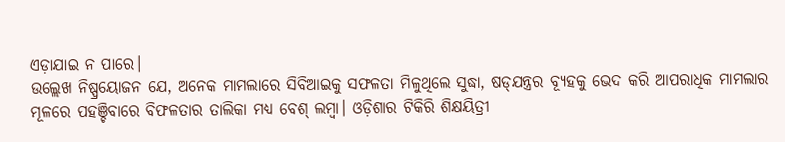ଏଡ଼ାଯାଇ ନ ପାରେ।
ଉଲ୍ଲେଖ ନିଷ୍ପ୍ରୟୋଜନ ଯେ, ଅନେକ ମାମଲାରେ ସିବିଆଇକୁ ସଫଳତା ମିଳୁଥିଲେ ସୁଦ୍ଧା, ଷଡ୍‌ଯନ୍ତ୍ରର ବ୍ୟୂହକୁ ଭେଦ କରି ଆପରାଧିକ ମାମଲାର ମୂଳରେ ପହଞ୍ଚିବାରେ ବିଫଳତାର ତାଲିକା ମଧ୍ୟ ବେଶ୍‌ ଲମ୍ବା। ଓଡ଼ିଶାର ଟିକିରି ଶିକ୍ଷୟିତ୍ରୀ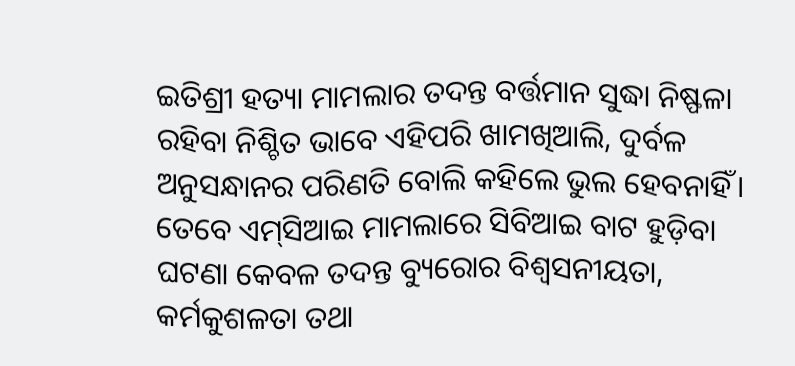ଇତିଶ୍ରୀ ହତ୍ୟା ମାମଲାର ତଦନ୍ତ ବର୍ତ୍ତମାନ ସୁଦ୍ଧା ନିଷ୍ଫଳା ରହିବା ନିଶ୍ଚିତ ଭାବେ ଏହିପରି ଖାମଖିଆଲି, ଦୁର୍ବଳ ଅନୁସନ୍ଧାନର ପରିଣତି ବୋଲି କହିଲେ ଭୁଲ ହେବନାହିଁ। ତେବେ ଏମ୍‌ସିଆଇ ମାମଲାରେ ସିବିଆଇ ବାଟ ହୁଡ଼ିବା ଘଟଣା କେବଳ ତଦନ୍ତ ବ୍ୟୁରୋର ବିଶ୍ୱସନୀୟତା, କର୍ମକୁଶଳତା ତଥା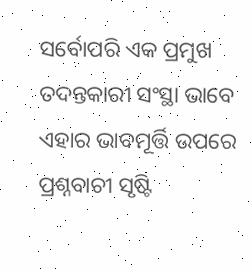ସର୍ବୋପରି ଏକ ପ୍ରମୁଖ ତଦନ୍ତକାରୀ ସଂସ୍ଥା ଭାବେ ଏହାର ଭାବମୂର୍ତ୍ତି ଉପରେ ପ୍ରଶ୍ନବାଚୀ ସୃଷ୍ଟି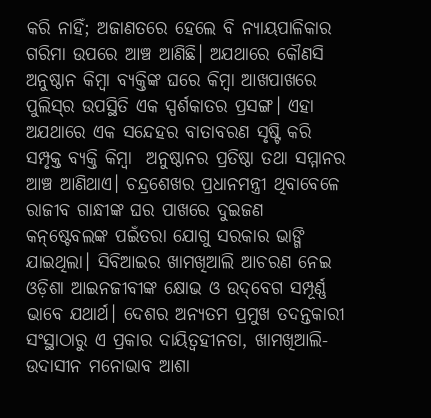କରି ନାହିଁ; ଅଜାଣତରେ ହେଲେ ବି ନ୍ୟାୟପାଳିକାର ଗରିମା ଉପରେ ଆଞ୍ଚ ଆଣିଛି। ଅଯଥାରେ କୌଣସି ଅନୁଷ୍ଠାନ କିମ୍ବା ବ୍ୟକ୍ତିଙ୍କ ଘରେ କିମ୍ବା ଆଖପାଖରେ ପୁଲିସ୍‌ର ଉପସ୍ଥିତି ଏକ ସ୍ପର୍ଶକାତର ପ୍ରସଙ୍ଗ। ଏହା ଅଯଥାରେ ଏକ ସନ୍ଦେହର ବାତାବରଣ ସୃଷ୍ଟି କରି ସମ୍ପୃକ୍ତ ବ୍ୟକ୍ତି କିମ୍ବା  ଅନୁଷ୍ଠାନର ପ୍ରତିଷ୍ଠା ତଥା ସମ୍ମାନର ଆଞ୍ଚ ଆଣିଥାଏ। ଚନ୍ଦ୍ରଶେଖର ପ୍ରଧାନମନ୍ତ୍ରୀ ଥିବାବେଳେ ରାଜୀବ ଗାନ୍ଧୀଙ୍କ ଘର ପାଖରେ ଦୁଇଜଣ କନ୍‌ଷ୍ଟେବଲଙ୍କ ପଇଁତରା ଯୋଗୁ ସରକାର ଭାଙ୍ଗି ଯାଇଥିଲା। ସିବିଆଇର ଖାମଖିଆଲି ଆଚରଣ ନେଇ ଓଡ଼ିଶା ଆଇନଜୀବୀଙ୍କ କ୍ଷୋଭ ଓ ଉଦ୍‌ବେଗ ସମ୍ପୂର୍ଣ୍ଣ ଭାବେ ଯଥାର୍ଥ। ଦେଶର ଅନ୍ୟତମ ପ୍ରମୁଖ ତଦନ୍ତକାରୀ ସଂସ୍ଥାଠାରୁ ଏ ପ୍ରକାର ଦାୟିତ୍ୱହୀନତା, ଖାମଖିଆଲି- ଉଦାସୀନ ମନୋଭାବ ଆଶା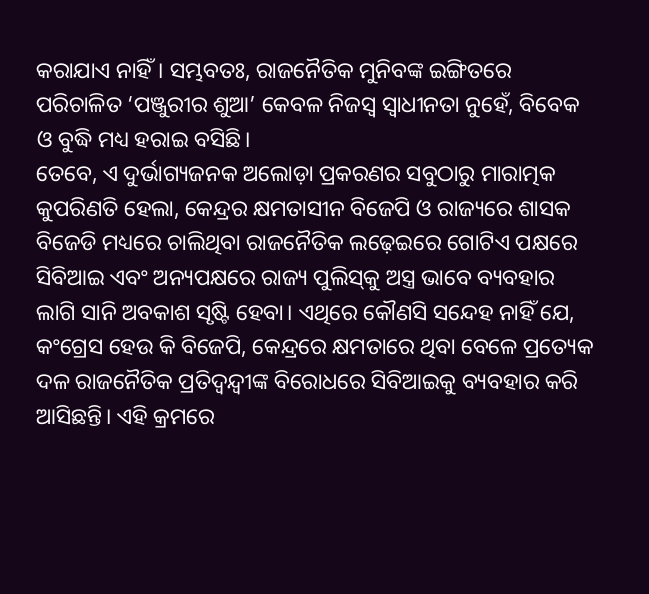କରାଯାଏ ନାହିଁ। ସମ୍ଭବତଃ, ରାଜନୈତିକ ମୁନିବଙ୍କ ଇଙ୍ଗିତରେ ପରିଚାଳିତ ‘ପଞ୍ଜୁରୀର ଶୁଆ’ କେବଳ ନିଜସ୍ୱ ସ୍ୱାଧୀନତା ନୁହେଁ, ବିବେକ ଓ ବୁଦ୍ଧି ମଧ୍ୟ ହରାଇ ବସିଛି।
ତେବେ, ଏ ଦୁର୍ଭାଗ୍ୟଜନକ ଅଲୋଡ଼ା ପ୍ରକରଣର ସବୁଠାରୁ ମାରାତ୍ମକ କୁପରିଣତି ହେଲା, କେନ୍ଦ୍ରର କ୍ଷମତାସୀନ ବିଜେପି ଓ ରାଜ୍ୟରେ ଶାସକ ବିଜେଡି ମଧ୍ୟରେ ଚାଲିଥିବା ରାଜନୈତିକ ଲଢ଼େଇରେ ଗୋଟିଏ ପକ୍ଷରେ ସିବିଆଇ ଏବଂ ଅନ୍ୟପକ୍ଷରେ ରାଜ୍ୟ ପୁଲିସ୍‌କୁ ଅସ୍ତ୍ର ଭାବେ ବ୍ୟବହାର ଲାଗି ସାନି ଅବକାଶ ସୃଷ୍ଟି ହେବା। ଏଥିରେ କୌଣସି ସନ୍ଦେହ ନାହିଁ ଯେ, କଂଗ୍ରେସ ହେଉ କି ବିଜେପି, କେନ୍ଦ୍ରରେ କ୍ଷମତାରେ ଥିବା ବେଳେ ପ୍ରତ୍ୟେକ ଦଳ ରାଜନୈତିକ ପ୍ରତିଦ୍ୱନ୍ଦ୍ୱୀଙ୍କ ବିରୋଧରେ ସିବିଆଇକୁ ବ୍ୟବହାର କରି ଆସିଛନ୍ତି। ଏହି କ୍ରମରେ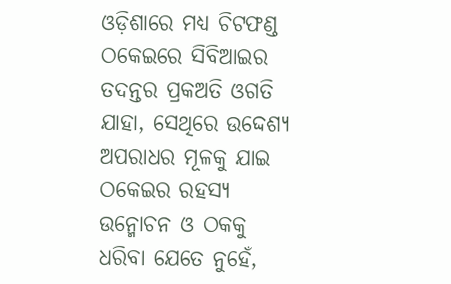ଓଡ଼ିଶାରେ ମଧ୍ୟ ଚିଟଫଣ୍ଡ ଠକେଇରେ ସିବିଆଇର ତଦନ୍ତର ପ୍ରକଅତି ଓଗତି ଯାହା, ସେଥିରେ ଉଦ୍ଦେଶ୍ୟ ଅପରାଧର ମୂଳକୁ ଯାଇ ଠକେଇର ରହସ୍ୟ ଉନ୍ମୋଚନ ଓ ଠକକୁ ଧରିବା ଯେତେ ନୁହେଁ,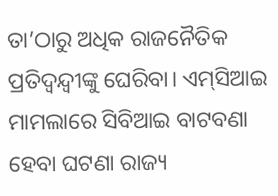ତା’ଠାରୁ ଅଧିକ ରାଜନୈତିକ ପ୍ରତିଦ୍ୱନ୍ଦ୍ୱୀଙ୍କୁ ଘେରିବା। ଏମ୍‌ସିଆଇ ମାମଲାରେ ସିବିଆଇ ବାଟବଣା ହେବା ଘଟଣା ରାଜ୍ୟ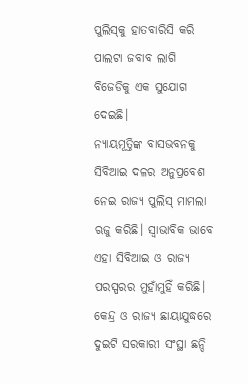ପୁଲିସ୍‌କୁ ହାତବାରିସି କରି ପାଲଟା ଜବାବ ଲାଗି ବିଜେଡିକୁ ଏକ ସୁଯୋଗ ଦେଇଛି।
ନ୍ୟାୟମୂତ୍ତିଙ୍କ ବାସଭବନକୁ ସିବିଆଇ ଦଳର ଅନୁପ୍ରବେଶ ନେଇ ରାଜ୍ୟ ପୁଲିସ୍‌ ମାମଲା ଋଜୁ କରିଛି। ସ୍ୱାଭାବିକ ଭାବେ ଏହା ସିବିଆଇ ଓ ରାଜ୍ୟ ପରସ୍ପରର ମୁହାଁମୁହିଁ କରିଛି। କେନ୍ଦ୍ର ଓ ରାଜ୍ୟ ଛାୟାଯୁଦ୍ଧରେ ଦୁଇଟି ସରକାରୀ ସଂସ୍ଥା ଛନ୍ଦି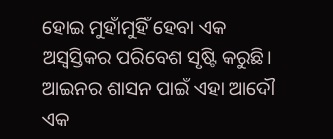ହୋଇ ମୁହାଁମୁହିଁ ହେବା ଏକ ଅସ୍ୱସ୍ତିକର ପରିବେଶ ସୃଷ୍ଟି କରୁଛି। ଆଇନର ଶାସନ ପାଇଁ ଏହା ଆଦୌ ଏକ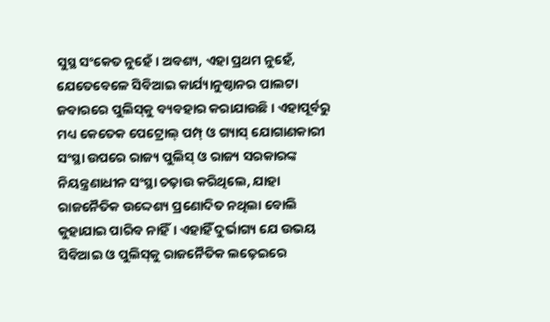ସୁସ୍ଥ ସଂକେତ ନୁହେଁ। ଅବଶ୍ୟ, ଏହା ପ୍ରଥମ ନୁହେଁ, ଯେତେବେଳେ ସିବିଆଇ କାର୍ଯ୍ୟାନୁଷ୍ଠାନର ପାଲଟା ଜବାରରେ ପୁଲିସ୍‌କୁ ବ୍ୟବହାର କରାଯାଉଛି। ଏହାପୂର୍ବରୁ ମଧ୍ୟ କେତେକ ପେଟ୍ରୋଲ୍‌ ପମ୍ପ୍‌ ଓ ଗ୍ୟାସ୍‌ ଯୋଗାଣକାରୀ ସଂସ୍ଥା ଉପରେ ରାଜ୍ୟ ପୁଲିସ୍‌ ଓ ରାଜ୍ୟ ସରକାରଙ୍କ ନିୟନ୍ତ୍ରଣାଧୀନ ସଂସ୍ଥା ଚଢ଼ାଉ କରିଥିଲେ, ଯାହା ରାଜନୈତିକ ଉଦ୍ଦେଶ୍ୟ ପ୍ରଣୋଦିତ ନଥିଲା ବୋଲି କୁହାଯାଇ ପାରିବ ନାହିଁ। ଏହାହିଁ ଦୁର୍ଭାଗ୍ୟ ଯେ ଉଭୟ ସିବିଆଇ ଓ ପୁଲିସ୍‌କୁ ରାଜନୈତିକ ଲଢ଼େଇରେ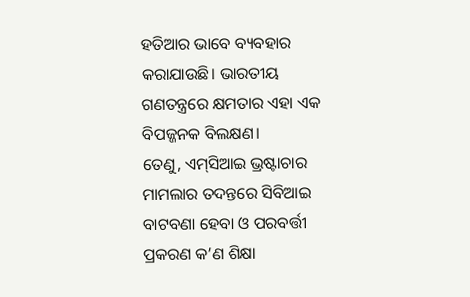ହତିଆର ଭାବେ ବ୍ୟବହାର କରାଯାଉଛି। ଭାରତୀୟ ଗଣତନ୍ତ୍ରରେ କ୍ଷମତାର ଏହା ଏକ ବିପଜ୍ଜନକ ବିଲକ୍ଷଣ।
ତେଣୁ, ଏମ୍‌ସିଆଇ ଭ୍ରଷ୍ଟାଚାର ମାମଲାର ତଦନ୍ତରେ ସିବିଆଇ ବାଟବଣା ହେବା ଓ ପରବର୍ତ୍ତୀ ପ୍ରକରଣ କ’ଣ ଶିକ୍ଷା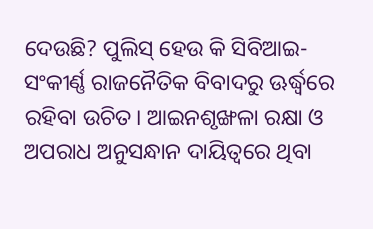ଦେଉଛି? ପୁଲିସ୍‌ ହେଉ କି ସିବିଆଇ- ସଂକୀର୍ଣ୍ଣ ରାଜନୈତିକ ବିବାଦରୁ ଊର୍ଦ୍ଧ୍ୱରେ ରହିବା ଉଚିତ। ଆଇନଶୃଙ୍ଖଳା ରକ୍ଷା ଓ ଅପରାଧ ଅନୁସନ୍ଧାନ ଦାୟିତ୍ୱରେ ଥିବା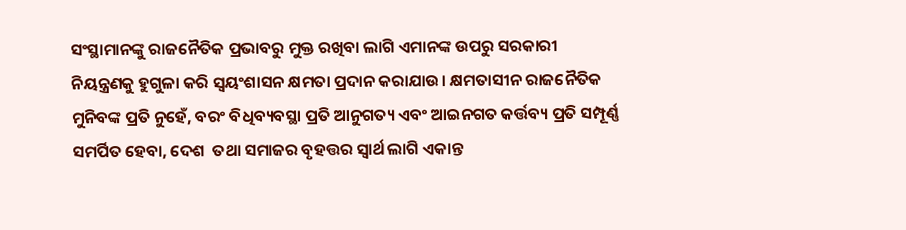ସଂସ୍ଥାମାନଙ୍କୁ ରାଜନୈତିକ ପ୍ରଭାବରୁ ମୁକ୍ତ ରଖିବା ଲାଗି ଏମାନଙ୍କ ଉପରୁ ସରକାରୀ ନିୟନ୍ତ୍ରଣକୁ ହୁଗୁଳା କରି ସ୍ୱୟଂଶାସନ କ୍ଷମତା ପ୍ରଦାନ କରାଯାଉ। କ୍ଷମତାସୀନ ରାଜନୈତିକ ମୁନିବଙ୍କ ପ୍ରତି ନୁହେଁ, ବରଂ ବିଧିବ୍ୟବସ୍ଥା ପ୍ରତି ଆନୁଗତ୍ୟ ଏବଂ ଆଇନଗତ କର୍ତ୍ତବ୍ୟ ପ୍ରତି ସମ୍ପୂର୍ଣ୍ଣ ସମର୍ପିତ ହେବା, ଦେଶ  ତଥା ସମାଜର ବୃହତ୍ତର ସ୍ୱାର୍ଥ ଲାଗି ଏକାନ୍ତ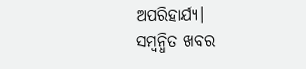ଅପରିହାର୍ଯ୍ୟ।
ସମ୍ବନ୍ଧିତ ଖବର